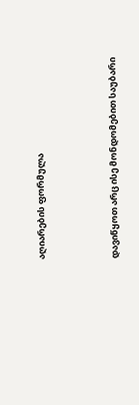აღიარების ფორმულა



დავიწყოთ არც ისე მონდომებით საუბარი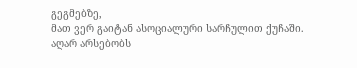გეგმებზე,
მათ ვერ გაიტან ასოციალური სარჩულით ქუჩაში.
აღარ არსებობს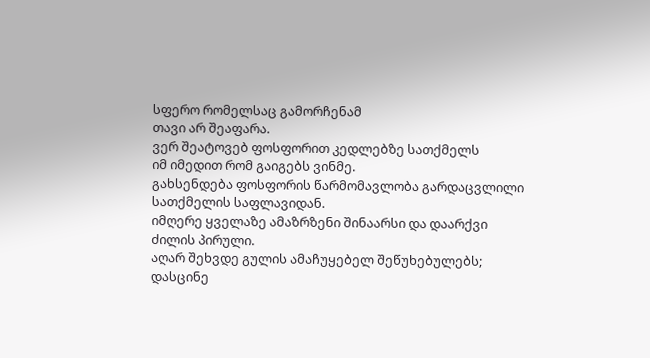სფერო რომელსაც გამორჩენამ
თავი არ შეაფარა.
ვერ შეატოვებ ფოსფორით კედლებზე სათქმელს
იმ იმედით რომ გაიგებს ვინმე.
გახსენდება ფოსფორის წარმომავლობა გარდაცვლილი
სათქმელის საფლავიდან.
იმღერე ყველაზე ამაზრზენი შინაარსი და დაარქვი
ძილის პირული.
აღარ შეხვდე გულის ამაჩუყებელ შეწუხებულებს;
დასცინე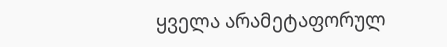ყველა არამეტაფორულ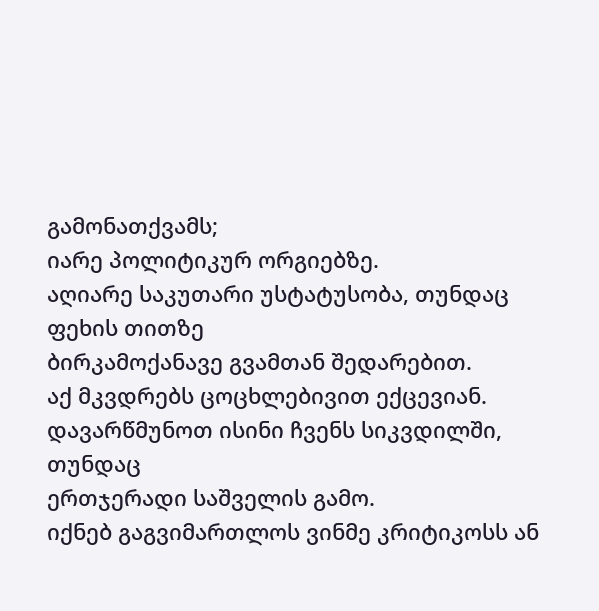გამონათქვამს;
იარე პოლიტიკურ ორგიებზე.
აღიარე საკუთარი უსტატუსობა, თუნდაც ფეხის თითზე
ბირკამოქანავე გვამთან შედარებით.
აქ მკვდრებს ცოცხლებივით ექცევიან.
დავარწმუნოთ ისინი ჩვენს სიკვდილში, თუნდაც
ერთჯერადი საშველის გამო.
იქნებ გაგვიმართლოს ვინმე კრიტიკოსს ან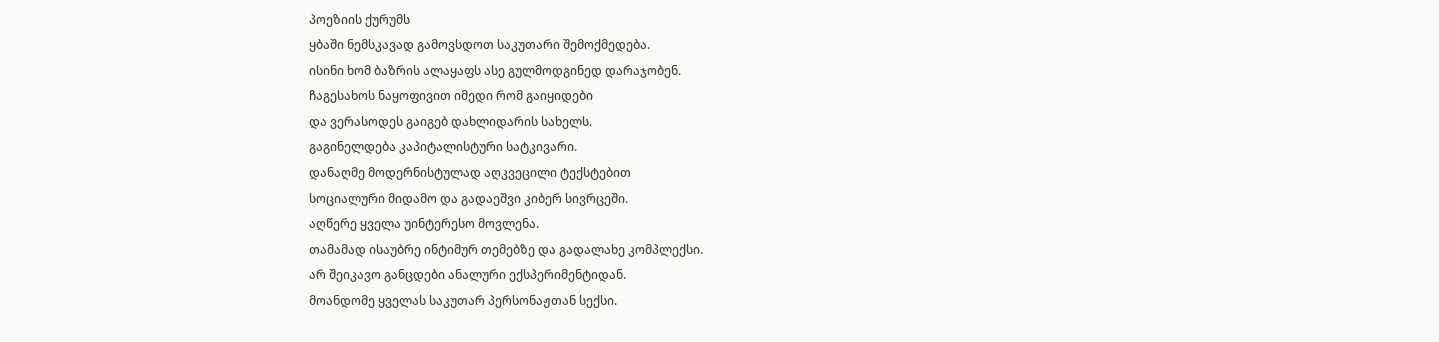პოეზიის ქურუმს
ყბაში ნემსკავად გამოვსდოთ საკუთარი შემოქმედება.
ისინი ხომ ბაზრის ალაყაფს ასე გულმოდგინედ დარაჯობენ.
ჩაგესახოს ნაყოფივით იმედი რომ გაიყიდები
და ვერასოდეს გაიგებ დახლიდარის სახელს.
გაგინელდება კაპიტალისტური სატკივარი.
დანაღმე მოდერნისტულად აღკვეცილი ტექსტებით
სოციალური მიდამო და გადაეშვი კიბერ სივრცეში.
აღწერე ყველა უინტერესო მოვლენა.
თამამად ისაუბრე ინტიმურ თემებზე და გადალახე კომპლექსი.
არ შეიკავო განცდები ანალური ექსპერიმენტიდან.
მოანდომე ყველას საკუთარ პერსონაჟთან სექსი.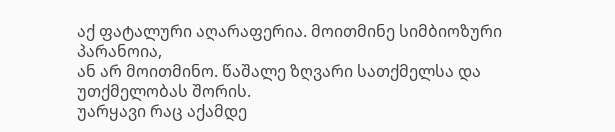აქ ფატალური აღარაფერია. მოითმინე სიმბიოზური პარანოია,
ან არ მოითმინო. წაშალე ზღვარი სათქმელსა და უთქმელობას შორის.
უარყავი რაც აქამდე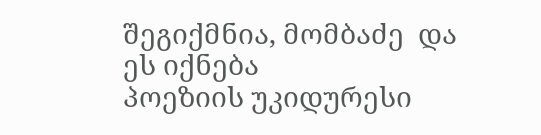შეგიქმნია, მომბაძე  და ეს იქნება
პოეზიის უკიდურესი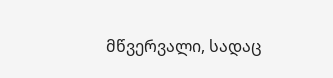მწვერვალი, სადაც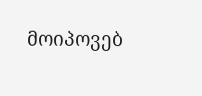მოიპოვებ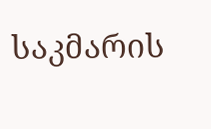საკმარის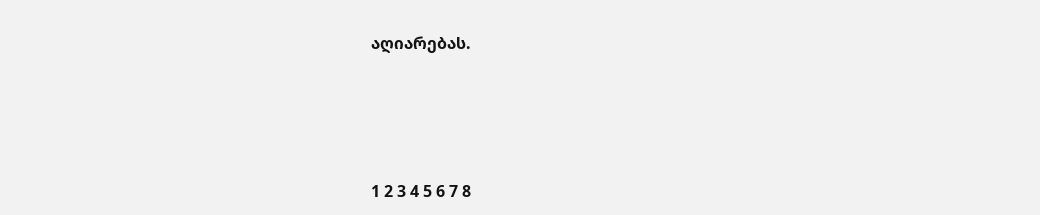აღიარებას.





1 2 3 4 5 6 7 8